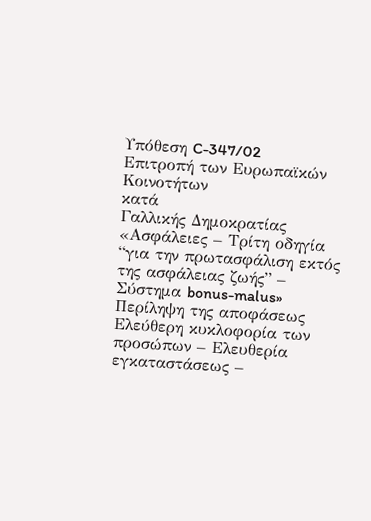Υπόθεση C-347/02
Επιτροπή των Ευρωπαϊκών Κοινοτήτων
κατά
Γαλλικής Δημοκρατίας
«Ασφάλειες – Τρίτη οδηγία “για την πρωτασφάλιση εκτός της ασφάλειας ζωής” – Σύστημα bonus-malus»
Περίληψη της αποφάσεως
Ελεύθερη κυκλοφορία των προσώπων – Ελευθερία εγκαταστάσεως –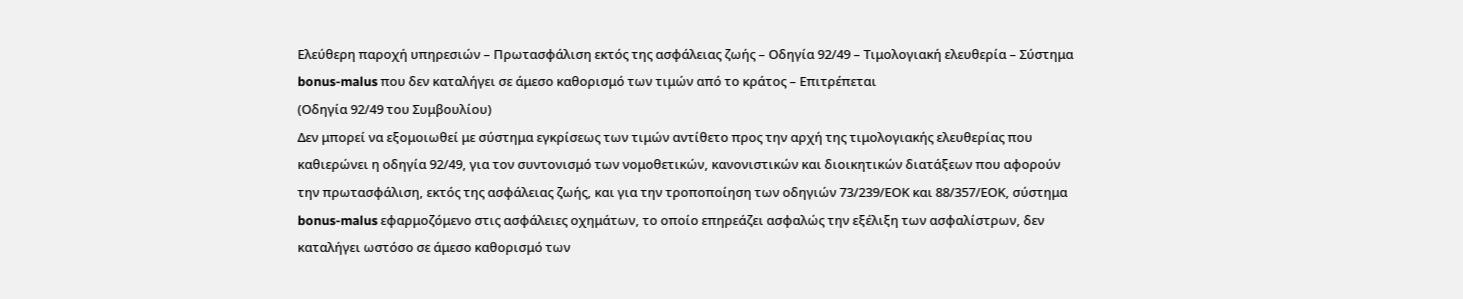Ελεύθερη παροχή υπηρεσιών – Πρωτασφάλιση εκτός της ασφάλειας ζωής – Οδηγία 92/49 – Τιμολογιακή ελευθερία – Σύστημα bonus-malus που δεν καταλήγει σε άμεσο καθορισμό των τιμών από το κράτος – Επιτρέπεται
(Οδηγία 92/49 του Συμβουλίου)
Δεν μπορεί να εξομοιωθεί με σύστημα εγκρίσεως των τιμών αντίθετο προς την αρχή της τιμολογιακής ελευθερίας που καθιερώνει η οδηγία 92/49, για τον συντονισμό των νομοθετικών, κανονιστικών και διοικητικών διατάξεων που αφορούν την πρωτασφάλιση, εκτός της ασφάλειας ζωής, και για την τροποποίηση των οδηγιών 73/239/ΕΟΚ και 88/357/ΕΟΚ, σύστημα bonus-malus εφαρμοζόμενο στις ασφάλειες οχημάτων, το οποίο επηρεάζει ασφαλώς την εξέλιξη των ασφαλίστρων, δεν καταλήγει ωστόσο σε άμεσο καθορισμό των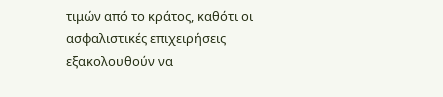τιμών από το κράτος, καθότι οι ασφαλιστικές επιχειρήσεις εξακολουθούν να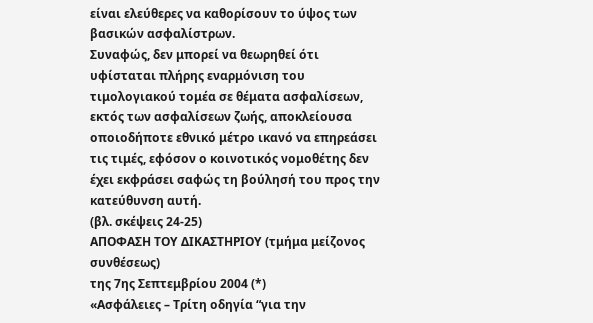είναι ελεύθερες να καθορίσουν το ύψος των βασικών ασφαλίστρων.
Συναφώς, δεν μπορεί να θεωρηθεί ότι υφίσταται πλήρης εναρμόνιση του τιμολογιακού τομέα σε θέματα ασφαλίσεων, εκτός των ασφαλίσεων ζωής, αποκλείουσα οποιοδήποτε εθνικό μέτρο ικανό να επηρεάσει τις τιμές, εφόσον ο κοινοτικός νομοθέτης δεν έχει εκφράσει σαφώς τη βούλησή του προς την κατεύθυνση αυτή.
(βλ. σκέψεις 24-25)
ΑΠΟΦΑΣΗ ΤΟΥ ΔΙΚΑΣΤΗΡΙΟΥ (τμήμα μείζoνoς συνθέσεως)
της 7ης Σεπτεμβρίου 2004 (*)
«Ασφάλειες – Τρίτη οδηγία “για την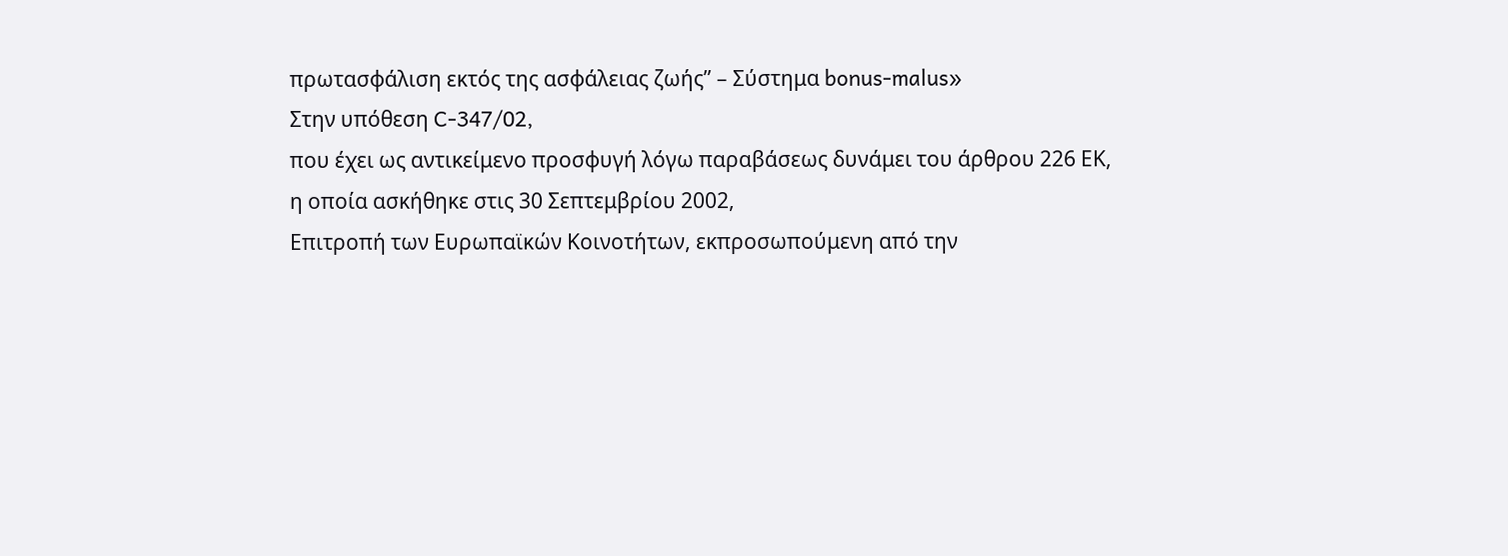πρωτασφάλιση εκτός της ασφάλειας ζωής” – Σύστημα bonus-malus»
Στην υπόθεση C-347/02,
που έχει ως αντικείμενο προσφυγή λόγω παραβάσεως δυνάμει του άρθρου 226 ΕΚ,
η οποία ασκήθηκε στις 30 Σεπτεμβρίου 2002,
Επιτροπή των Ευρωπαϊκών Κοινοτήτων, εκπροσωπούμενη από την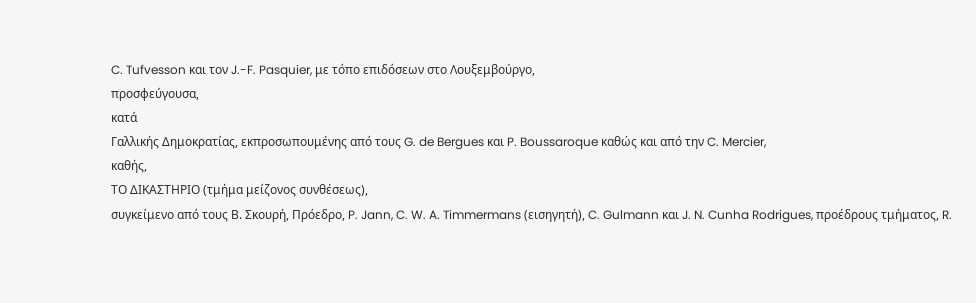C. Tufvesson και τον J.-F. Pasquier, με τόπο επιδόσεων στο Λουξεμβούργο,
προσφεύγουσα,
κατά
Γαλλικής Δημοκρατίας, εκπροσωπουμένης από τους G. de Bergues και P. Boussaroque καθώς και από την C. Mercier,
καθής,
ΤΟ ΔΙΚΑΣΤΗΡΙΟ (τμήμα μείζoνoς συνθέσεως),
συγκείμενο από τους Β. Σκουρή, Πρόεδρο, P. Jann, C. W. A. Timmermans (εισηγητή), C. Gulmann και J. N. Cunha Rodrigues, προέδρους τμήματος, R.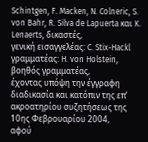Schintgen, F. Macken, N. Colneric, S. von Bahr, R. Silva de Lapuerta και K. Lenaerts, δικαστές,
γενική εισαγγελέας: C. Stix-Hackl
γραμματέας: H. von Holstein, βοηθός γραμματέας,
έχοντας υπόψη την έγγραφη διαδικασία και κατόπιν της επ’ ακροατηρίου συζητήσεως της 10ης Φεβρουαρίου 2004,
αφού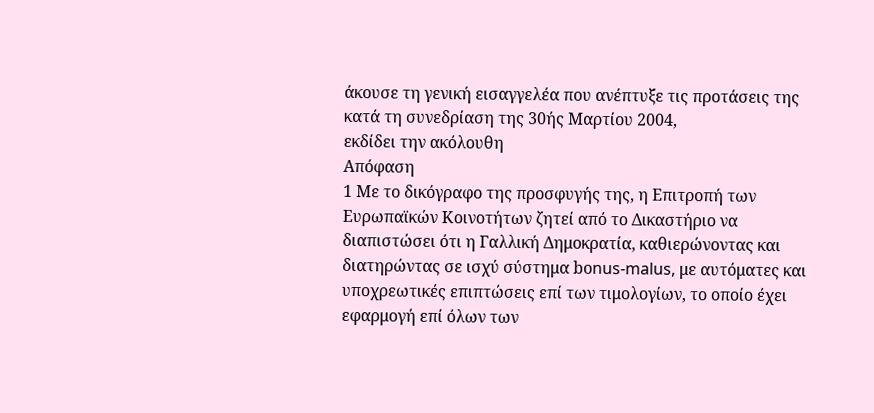άκουσε τη γενική εισαγγελέα που ανέπτυξε τις προτάσεις της κατά τη συνεδρίαση της 30ής Μαρτίου 2004,
εκδίδει την ακόλουθη
Απόφαση
1 Με το δικόγραφο της προσφυγής της, η Επιτροπή των Ευρωπαϊκών Κοινοτήτων ζητεί από το Δικαστήριο να διαπιστώσει ότι η Γαλλική Δημοκρατία, καθιερώνοντας και διατηρώντας σε ισχύ σύστημα bοnus-malus, με αυτόματες και υποχρεωτικές επιπτώσεις επί των τιμολογίων, το οποίο έχει εφαρμογή επί όλων των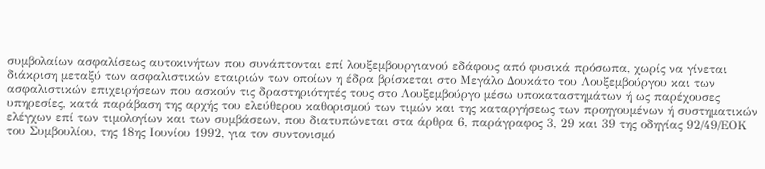συμβολαίων ασφαλίσεως αυτοκινήτων που συνάπτονται επί λουξεμβουργιανού εδάφους από φυσικά πρόσωπα, χωρίς να γίνεται διάκριση μεταξύ των ασφαλιστικών εταιριών των οποίων η έδρα βρίσκεται στο Μεγάλο Δουκάτο του Λουξεμβούργου και των ασφαλιστικών επιχειρήσεων που ασκούν τις δραστηριότητές τους στο Λουξεμβούργο μέσω υποκαταστημάτων ή ως παρέχουσες υπηρεσίες, κατά παράβαση της αρχής του ελεύθερου καθορισμού των τιμών και της καταργήσεως των προηγουμένων ή συστηματικών ελέγχων επί των τιμολογίων και των συμβάσεων, που διατυπώνεται στα άρθρα 6, παράγραφος 3, 29 και 39 της οδηγίας 92/49/ΕΟΚ του Συμβουλίου, της 18ης Ιουνίου 1992, για τον συντονισμό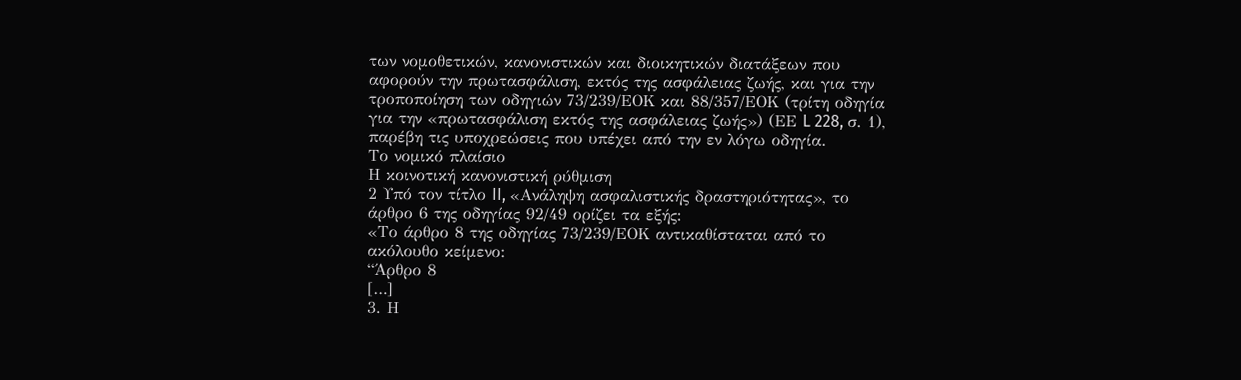των νομοθετικών, κανονιστικών και διοικητικών διατάξεων που αφορούν την πρωτασφάλιση, εκτός της ασφάλειας ζωής, και για την τροποποίηση των οδηγιών 73/239/ΕΟΚ και 88/357/ΕΟΚ (τρίτη οδηγία για την «πρωτασφάλιση εκτός της ασφάλειας ζωής») (ΕΕ L 228, σ. 1), παρέβη τις υποχρεώσεις που υπέχει από την εν λόγω οδηγία.
Το νομικό πλαίσιο
Η κοινοτική κανονιστική ρύθμιση
2 Υπό τον τίτλο II, «Ανάληψη ασφαλιστικής δραστηριότητας», το άρθρο 6 της οδηγίας 92/49 ορίζει τα εξής:
«Το άρθρο 8 της οδηγίας 73/239/ΕΟΚ αντικαθίσταται από το ακόλουθο κείμενο:
“Άρθρο 8
[…]
3. Η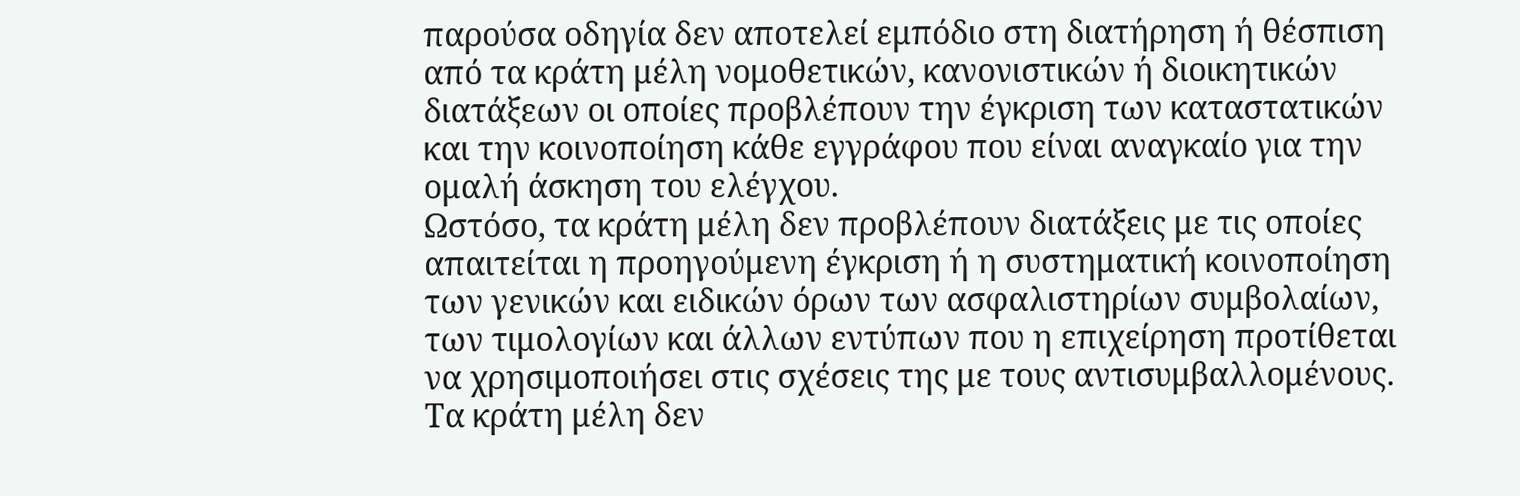παρούσα οδηγία δεν αποτελεί εμπόδιο στη διατήρηση ή θέσπιση από τα κράτη μέλη νομοθετικών, κανονιστικών ή διοικητικών διατάξεων οι οποίες προβλέπουν την έγκριση των καταστατικών και την κοινοποίηση κάθε εγγράφου που είναι αναγκαίο για την ομαλή άσκηση του ελέγχου.
Ωστόσο, τα κράτη μέλη δεν προβλέπουν διατάξεις με τις οποίες απαιτείται η προηγούμενη έγκριση ή η συστηματική κοινοποίηση των γενικών και ειδικών όρων των ασφαλιστηρίων συμβολαίων, των τιμολογίων και άλλων εντύπων που η επιχείρηση προτίθεται να χρησιμοποιήσει στις σχέσεις της με τους αντισυμβαλλομένους.
Τα κράτη μέλη δεν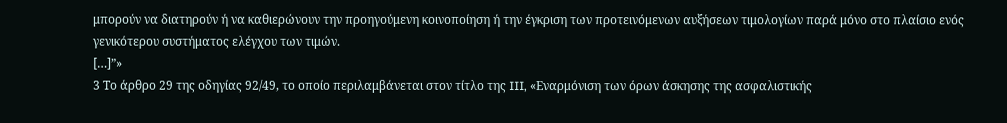μπορούν να διατηρούν ή να καθιερώνουν την προηγούμενη κοινοποίηση ή την έγκριση των προτεινόμενων αυξήσεων τιμολογίων παρά μόνο στο πλαίσιο ενός γενικότερου συστήματος ελέγχου των τιμών.
[…]”»
3 Το άρθρο 29 της οδηγίας 92/49, το οποίο περιλαμβάνεται στον τίτλο της III, «Εναρμόνιση των όρων άσκησης της ασφαλιστικής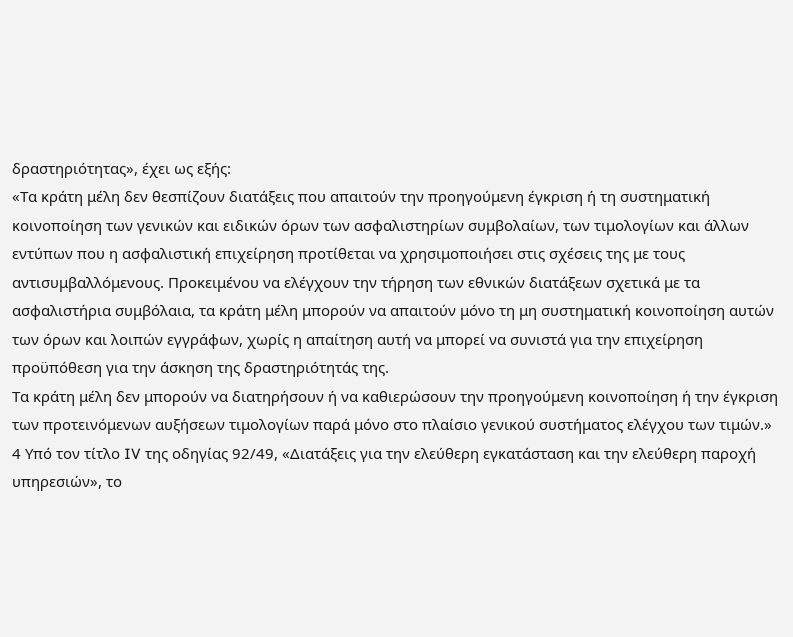δραστηριότητας», έχει ως εξής:
«Τα κράτη μέλη δεν θεσπίζουν διατάξεις που απαιτούν την προηγούμενη έγκριση ή τη συστηματική κοινοποίηση των γενικών και ειδικών όρων των ασφαλιστηρίων συμβολαίων, των τιμολογίων και άλλων εντύπων που η ασφαλιστική επιχείρηση προτίθεται να χρησιμοποιήσει στις σχέσεις της με τους αντισυμβαλλόμενους. Προκειμένου να ελέγχουν την τήρηση των εθνικών διατάξεων σχετικά με τα ασφαλιστήρια συμβόλαια, τα κράτη μέλη μπορούν να απαιτούν μόνο τη μη συστηματική κοινοποίηση αυτών των όρων και λοιπών εγγράφων, χωρίς η απαίτηση αυτή να μπορεί να συνιστά για την επιχείρηση προϋπόθεση για την άσκηση της δραστηριότητάς της.
Τα κράτη μέλη δεν μπορούν να διατηρήσουν ή να καθιερώσουν την προηγούμενη κοινοποίηση ή την έγκριση των προτεινόμενων αυξήσεων τιμολογίων παρά μόνο στο πλαίσιο γενικού συστήματος ελέγχου των τιμών.»
4 Υπό τον τίτλο IV της οδηγίας 92/49, «Διατάξεις για την ελεύθερη εγκατάσταση και την ελεύθερη παροχή υπηρεσιών», το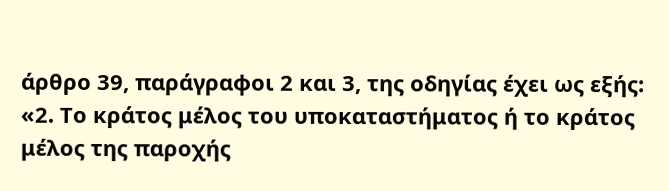άρθρο 39, παράγραφοι 2 και 3, της οδηγίας έχει ως εξής:
«2. Το κράτος μέλος του υποκαταστήματος ή το κράτος μέλος της παροχής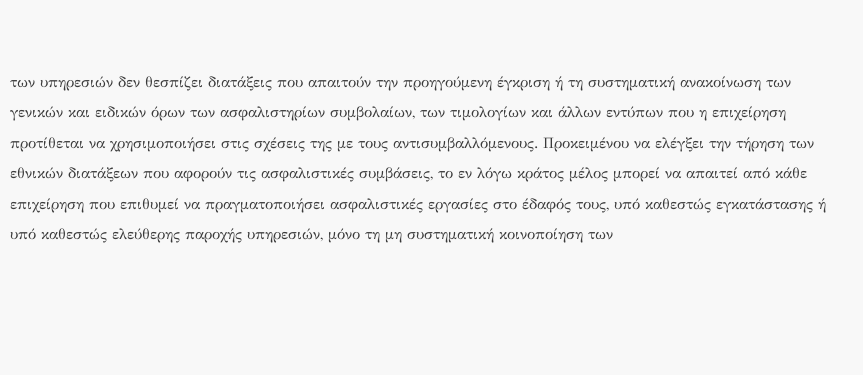των υπηρεσιών δεν θεσπίζει διατάξεις που απαιτούν την προηγούμενη έγκριση ή τη συστηματική ανακοίνωση των γενικών και ειδικών όρων των ασφαλιστηρίων συμβολαίων, των τιμολογίων και άλλων εντύπων που η επιχείρηση προτίθεται να χρησιμοποιήσει στις σχέσεις της με τους αντισυμβαλλόμενους. Προκειμένου να ελέγξει την τήρηση των εθνικών διατάξεων που αφορούν τις ασφαλιστικές συμβάσεις, το εν λόγω κράτος μέλος μπορεί να απαιτεί από κάθε επιχείρηση που επιθυμεί να πραγματοποιήσει ασφαλιστικές εργασίες στο έδαφός τους, υπό καθεστώς εγκατάστασης ή υπό καθεστώς ελεύθερης παροχής υπηρεσιών, μόνο τη μη συστηματική κοινοποίηση των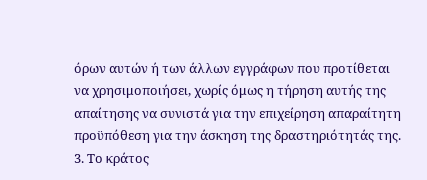όρων αυτών ή των άλλων εγγράφων που προτίθεται να χρησιμοποιήσει, χωρίς όμως η τήρηση αυτής της απαίτησης να συνιστά για την επιχείρηση απαραίτητη προϋπόθεση για την άσκηση της δραστηριότητάς της.
3. Το κράτος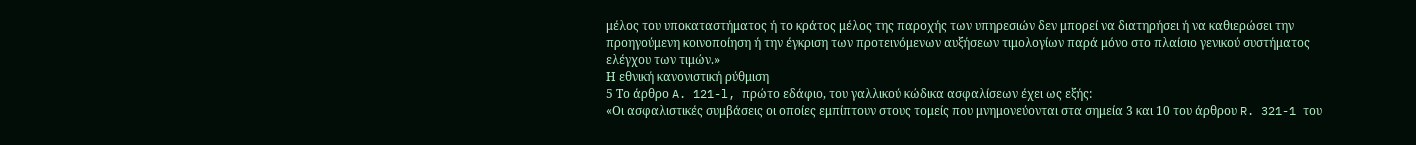μέλος του υποκαταστήματος ή το κράτος μέλος της παροχής των υπηρεσιών δεν μπορεί να διατηρήσει ή να καθιερώσει την προηγούμενη κοινοποίηση ή την έγκριση των προτεινόμενων αυξήσεων τιμολογίων παρά μόνο στο πλαίσιο γενικού συστήματος ελέγχου των τιμών.»
Η εθνική κανονιστική ρύθμιση
5 Το άρθρο A. 121-l, πρώτο εδάφιο, του γαλλικού κώδικα ασφαλίσεων έχει ως εξής:
«Οι ασφαλιστικές συμβάσεις οι οποίες εμπίπτουν στους τομείς που μνημονεύονται στα σημεία 3 και 10 του άρθρου R. 321-1 του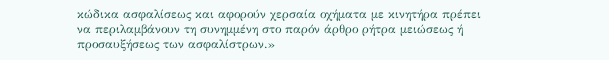κώδικα ασφαλίσεως και αφορούν χερσαία οχήματα με κινητήρα πρέπει να περιλαμβάνουν τη συνημμένη στο παρόν άρθρο ρήτρα μειώσεως ή προσαυξήσεως των ασφαλίστρων.»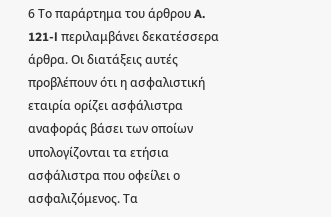6 Το παράρτημα του άρθρου A. 121-l περιλαμβάνει δεκατέσσερα άρθρα. Οι διατάξεις αυτές προβλέπουν ότι η ασφαλιστική εταιρία ορίζει ασφάλιστρα αναφοράς βάσει των οποίων υπολογίζονται τα ετήσια ασφάλιστρα που οφείλει ο ασφαλιζόμενος. Τα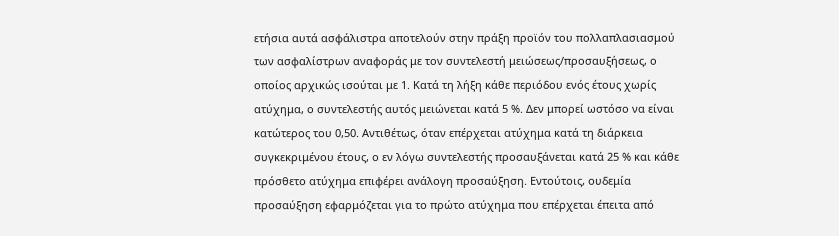ετήσια αυτά ασφάλιστρα αποτελούν στην πράξη προϊόν του πολλαπλασιασμού των ασφαλίστρων αναφοράς με τον συντελεστή μειώσεως/προσαυξήσεως, ο οποίος αρχικώς ισούται με 1. Κατά τη λήξη κάθε περιόδου ενός έτους χωρίς ατύχημα, ο συντελεστής αυτός μειώνεται κατά 5 %. Δεν μπορεί ωστόσο να είναι κατώτερος του 0,50. Αντιθέτως, όταν επέρχεται ατύχημα κατά τη διάρκεια συγκεκριμένου έτους, ο εν λόγω συντελεστής προσαυξάνεται κατά 25 % και κάθε πρόσθετο ατύχημα επιφέρει ανάλογη προσαύξηση. Εντούτοις, ουδεμία προσαύξηση εφαρμόζεται για το πρώτο ατύχημα που επέρχεται έπειτα από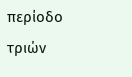περίοδο τριών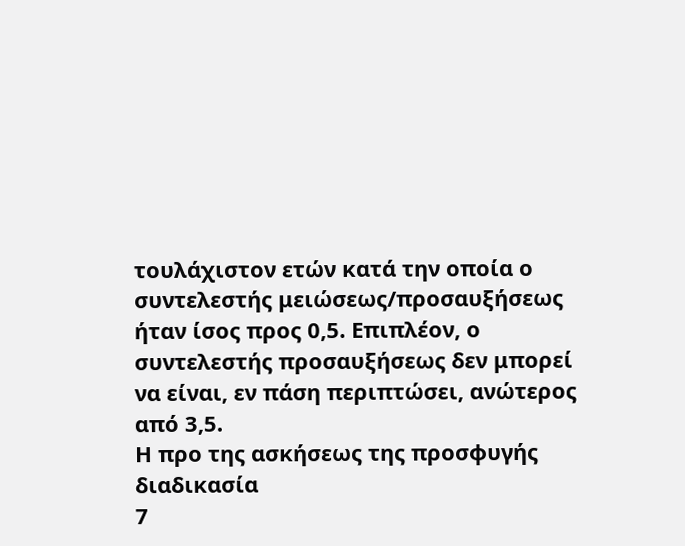τουλάχιστον ετών κατά την οποία ο συντελεστής μειώσεως/προσαυξήσεως ήταν ίσος προς 0,5. Επιπλέον, ο συντελεστής προσαυξήσεως δεν μπορεί να είναι, εν πάση περιπτώσει, ανώτερος από 3,5.
Η προ της ασκήσεως της προσφυγής διαδικασία
7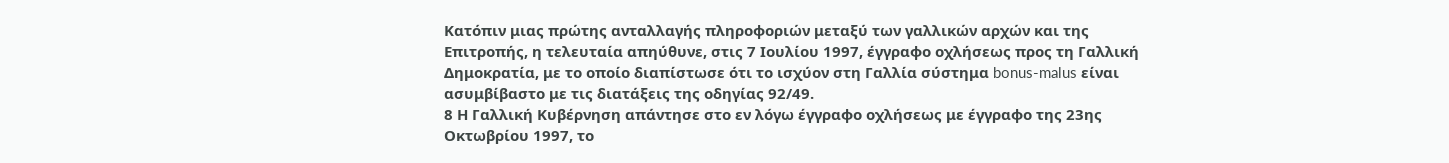Κατόπιν μιας πρώτης ανταλλαγής πληροφοριών μεταξύ των γαλλικών αρχών και της Επιτροπής, η τελευταία απηύθυνε, στις 7 Ιουλίου 1997, έγγραφο οχλήσεως προς τη Γαλλική Δημοκρατία, με το οποίο διαπίστωσε ότι το ισχύον στη Γαλλία σύστημα bonus-malus είναι ασυμβίβαστο με τις διατάξεις της οδηγίας 92/49.
8 Η Γαλλική Κυβέρνηση απάντησε στο εν λόγω έγγραφο οχλήσεως με έγγραφο της 23ης Οκτωβρίου 1997, το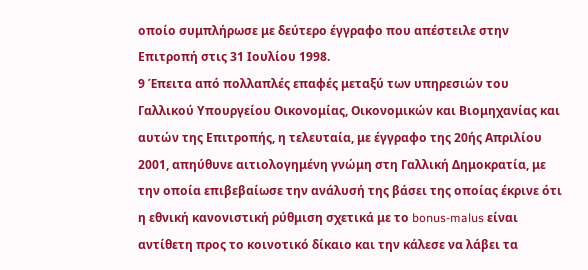οποίο συμπλήρωσε με δεύτερο έγγραφο που απέστειλε στην Επιτροπή στις 31 Ιουλίου 1998.
9 Έπειτα από πολλαπλές επαφές μεταξύ των υπηρεσιών του Γαλλικού Υπουργείου Οικονομίας, Οικονομικών και Βιομηχανίας και αυτών της Επιτροπής, η τελευταία, με έγγραφο της 20ής Απριλίου 2001, απηύθυνε αιτιολογημένη γνώμη στη Γαλλική Δημοκρατία, με την οποία επιβεβαίωσε την ανάλυσή της βάσει της οποίας έκρινε ότι η εθνική κανονιστική ρύθμιση σχετικά με το bonus-malus είναι αντίθετη προς το κοινοτικό δίκαιο και την κάλεσε να λάβει τα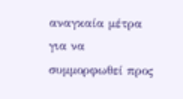αναγκαία μέτρα για να συμμορφωθεί προς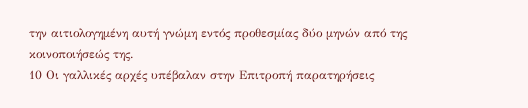την αιτιολογημένη αυτή γνώμη εντός προθεσμίας δύο μηνών από της κοινοποιήσεώς της.
10 Οι γαλλικές αρχές υπέβαλαν στην Επιτροπή παρατηρήσεις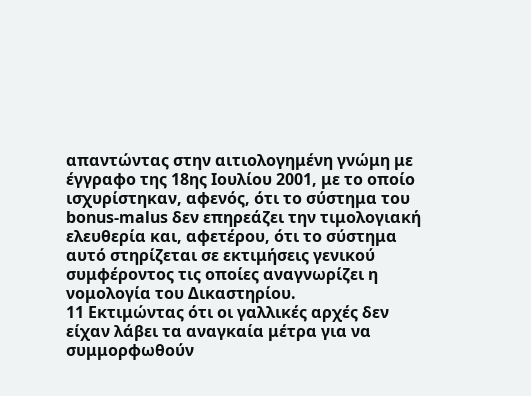απαντώντας στην αιτιολογημένη γνώμη με έγγραφο της 18ης Ιουλίου 2001, με το οποίο ισχυρίστηκαν, αφενός, ότι το σύστημα του bonus-malus δεν επηρεάζει την τιμολογιακή ελευθερία και, αφετέρου, ότι το σύστημα αυτό στηρίζεται σε εκτιμήσεις γενικού συμφέροντος τις οποίες αναγνωρίζει η νομολογία του Δικαστηρίου.
11 Εκτιμώντας ότι οι γαλλικές αρχές δεν είχαν λάβει τα αναγκαία μέτρα για να συμμορφωθούν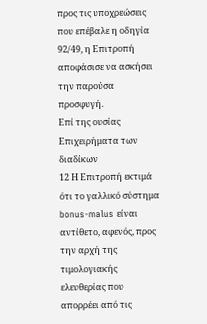προς τις υποχρεώσεις που επέβαλε η οδηγία 92/49, η Επιτροπή αποφάσισε να ασκήσει την παρούσα προσφυγή.
Επί της ουσίας
Επιχειρήματα των διαδίκων
12 Η Επιτροπή εκτιμά ότι το γαλλικό σύστημα bonus-malus είναι αντίθετο, αφενός, προς την αρχή της τιμολογιακής ελευθερίας που απορρέει από τις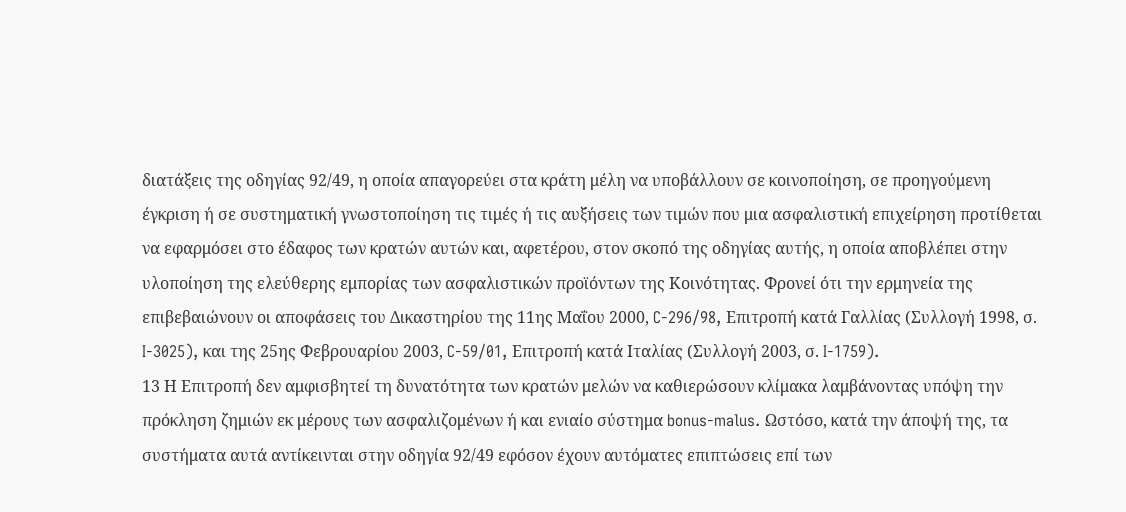διατάξεις της οδηγίας 92/49, η οποία απαγορεύει στα κράτη μέλη να υποβάλλουν σε κοινοποίηση, σε προηγούμενη έγκριση ή σε συστηματική γνωστοποίηση τις τιμές ή τις αυξήσεις των τιμών που μια ασφαλιστική επιχείρηση προτίθεται να εφαρμόσει στο έδαφος των κρατών αυτών και, αφετέρου, στον σκοπό της οδηγίας αυτής, η οποία αποβλέπει στην υλοποίηση της ελεύθερης εμπορίας των ασφαλιστικών προϊόντων της Κοινότητας. Φρονεί ότι την ερμηνεία της επιβεβαιώνουν οι αποφάσεις του Δικαστηρίου της 11ης Μαΐου 2000, C-296/98, Επιτροπή κατά Γαλλίας (Συλλογή 1998, σ. I-3025), και της 25ης Φεβρουαρίου 2003, C-59/01, Επιτροπή κατά Ιταλίας (Συλλογή 2003, σ. I-1759).
13 Η Επιτροπή δεν αμφισβητεί τη δυνατότητα των κρατών μελών να καθιερώσουν κλίμακα λαμβάνοντας υπόψη την πρόκληση ζημιών εκ μέρους των ασφαλιζομένων ή και ενιαίο σύστημα bonus-malus. Ωστόσο, κατά την άποψή της, τα συστήματα αυτά αντίκεινται στην οδηγία 92/49 εφόσον έχουν αυτόματες επιπτώσεις επί των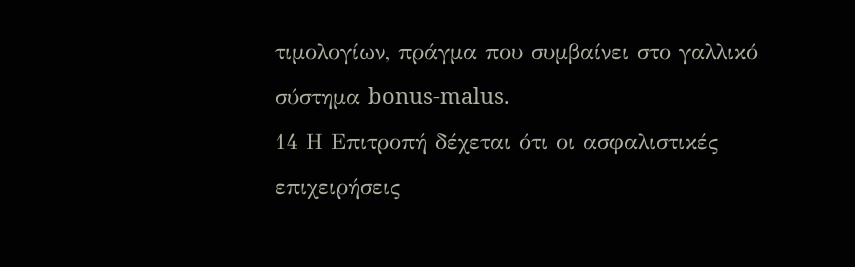τιμολογίων, πράγμα που συμβαίνει στο γαλλικό σύστημα bonus-malus.
14 Η Επιτροπή δέχεται ότι οι ασφαλιστικές επιχειρήσεις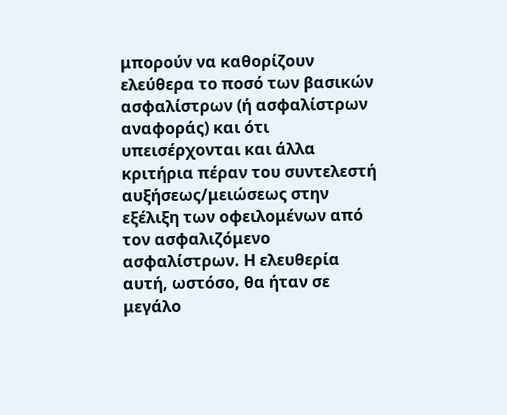μπορούν να καθορίζουν ελεύθερα το ποσό των βασικών ασφαλίστρων (ή ασφαλίστρων αναφοράς) και ότι υπεισέρχονται και άλλα κριτήρια πέραν του συντελεστή αυξήσεως/μειώσεως στην εξέλιξη των οφειλομένων από τον ασφαλιζόμενο ασφαλίστρων. Η ελευθερία αυτή, ωστόσο, θα ήταν σε μεγάλο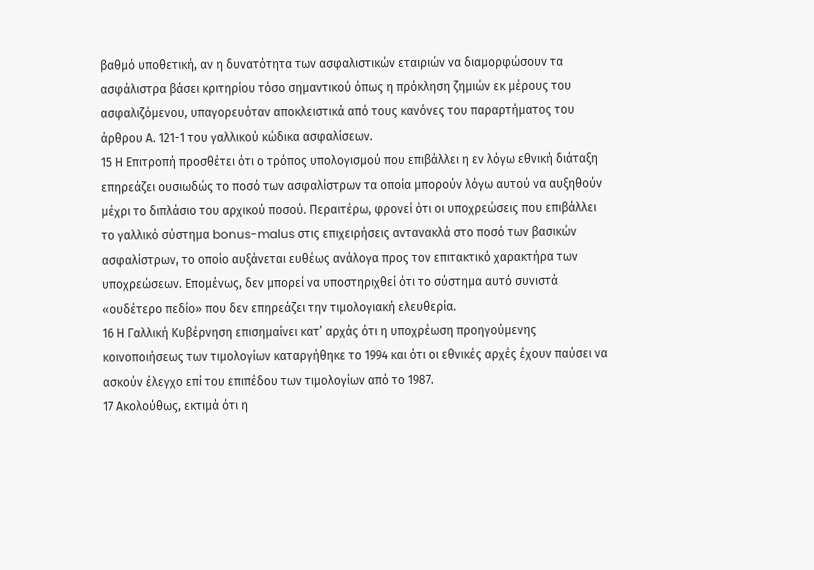βαθμό υποθετική, αν η δυνατότητα των ασφαλιστικών εταιριών να διαμορφώσουν τα ασφάλιστρα βάσει κριτηρίου τόσο σημαντικού όπως η πρόκληση ζημιών εκ μέρους του ασφαλιζόμενου, υπαγορευόταν αποκλειστικά από τους κανόνες του παραρτήματος του άρθρου Α. 121-1 του γαλλικού κώδικα ασφαλίσεων.
15 Η Επιτροπή προσθέτει ότι ο τρόπος υπολογισμού που επιβάλλει η εν λόγω εθνική διάταξη επηρεάζει ουσιωδώς το ποσό των ασφαλίστρων τα οποία μπορούν λόγω αυτού να αυξηθούν μέχρι το διπλάσιο του αρχικού ποσού. Περαιτέρω, φρονεί ότι οι υποχρεώσεις που επιβάλλει το γαλλικό σύστημα bonus-malus στις επιχειρήσεις αντανακλά στο ποσό των βασικών ασφαλίστρων, το οποίο αυξάνεται ευθέως ανάλογα προς τον επιτακτικό χαρακτήρα των υποχρεώσεων. Επομένως, δεν μπορεί να υποστηριχθεί ότι το σύστημα αυτό συνιστά «ουδέτερο πεδίο» που δεν επηρεάζει την τιμολογιακή ελευθερία.
16 Η Γαλλική Κυβέρνηση επισημαίνει κατ’ αρχάς ότι η υποχρέωση προηγούμενης κοινοποιήσεως των τιμολογίων καταργήθηκε το 1994 και ότι οι εθνικές αρχές έχουν παύσει να ασκούν έλεγχο επί του επιπέδου των τιμολογίων από το 1987.
17 Ακολούθως, εκτιμά ότι η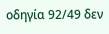οδηγία 92/49 δεν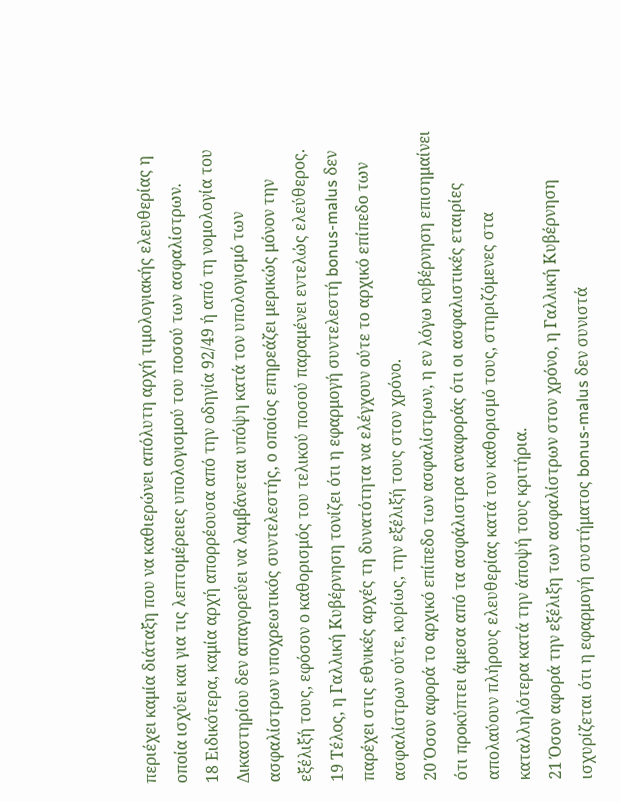περιέχει καμία διάταξη που να καθιερώνει απόλυτη αρχή τιμολογιακής ελευθερίας η οποία ισχύει και για τις λεπτομέρειες υπολογισμού του ποσού των ασφαλίστρων.
18 Ειδικότερα, καμία αρχή απορρέουσα από την οδηγία 92/49 ή από τη νομολογία του Δικαστηρίου δεν απαγορεύει να λαμβάνεται υπόψη κατά τον υπολογισμό των ασφαλίστρων υποχρεωτικός συντελεστής, ο οποίος επηρεάζει μερικώς μόνον την εξέλιξή τους, εφόσον ο καθορισμός του τελικού ποσού παραμένει εντελώς ελεύθερος.
19 Τέλος, η Γαλλική Κυβέρνηση τονίζει ότι η εφαρμογή συντελεστή bonus-malus δεν παρέχει στις εθνικές αρχές τη δυνατότητα να ελέγχουν ούτε το αρχικό επίπεδο των ασφαλίστρων ούτε, κυρίως, την εξέλιξή τους στον χρόνο.
20 Όσον αφορά το αρχικό επίπεδο των ασφαλίστρων, η εν λόγω κυβέρνηση επισημαίνει ότι προκύπτει άμεσα από τα ασφάλιστρα αναφοράς ότι οι ασφαλιστικές εταιρίες απολαύουν πλήρους ελευθερίας κατά τον καθορισμό τους, στηριζόμενες στα καταλληλότερα κατά την άποψή τους κριτήρια.
21 Όσον αφορά την εξέλιξη των ασφαλίστρων στον χρόνο, η Γαλλική Κυβέρνηση ισχυρίζεται ότι η εφαρμογή συστήματος bonus-malus δεν συνιστά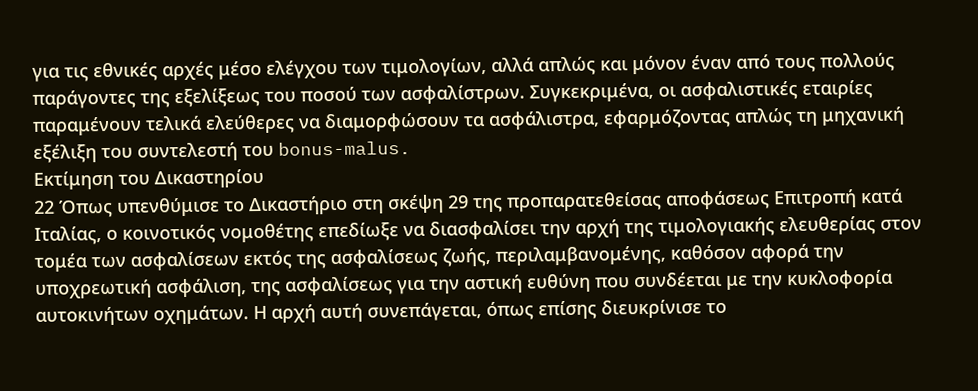για τις εθνικές αρχές μέσο ελέγχου των τιμολογίων, αλλά απλώς και μόνον έναν από τους πολλούς παράγοντες της εξελίξεως του ποσού των ασφαλίστρων. Συγκεκριμένα, οι ασφαλιστικές εταιρίες παραμένουν τελικά ελεύθερες να διαμορφώσουν τα ασφάλιστρα, εφαρμόζοντας απλώς τη μηχανική εξέλιξη του συντελεστή του bonus-malus.
Εκτίμηση του Δικαστηρίου
22 Όπως υπενθύμισε το Δικαστήριο στη σκέψη 29 της προπαρατεθείσας αποφάσεως Επιτροπή κατά Ιταλίας, ο κοινοτικός νομοθέτης επεδίωξε να διασφαλίσει την αρχή της τιμολογιακής ελευθερίας στον τομέα των ασφαλίσεων εκτός της ασφαλίσεως ζωής, περιλαμβανομένης, καθόσον αφορά την υποχρεωτική ασφάλιση, της ασφαλίσεως για την αστική ευθύνη που συνδέεται με την κυκλοφορία αυτοκινήτων οχημάτων. Η αρχή αυτή συνεπάγεται, όπως επίσης διευκρίνισε το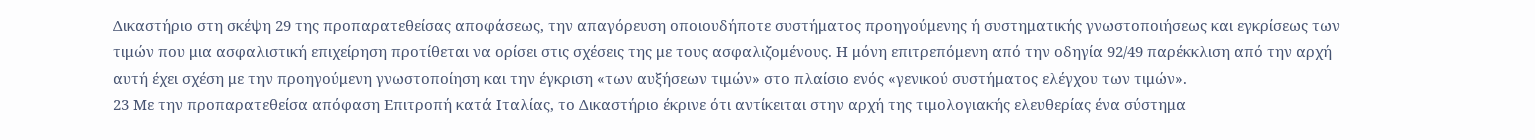Δικαστήριο στη σκέψη 29 της προπαρατεθείσας αποφάσεως, την απαγόρευση οποιουδήποτε συστήματος προηγούμενης ή συστηματικής γνωστοποιήσεως και εγκρίσεως των τιμών που μια ασφαλιστική επιχείρηση προτίθεται να ορίσει στις σχέσεις της με τους ασφαλιζομένους. Η μόνη επιτρεπόμενη από την οδηγία 92/49 παρέκκλιση από την αρχή αυτή έχει σχέση με την προηγούμενη γνωστοποίηση και την έγκριση «των αυξήσεων τιμών» στο πλαίσιο ενός «γενικού συστήματος ελέγχου των τιμών».
23 Με την προπαρατεθείσα απόφαση Επιτροπή κατά Ιταλίας, το Δικαστήριο έκρινε ότι αντίκειται στην αρχή της τιμολογιακής ελευθερίας ένα σύστημα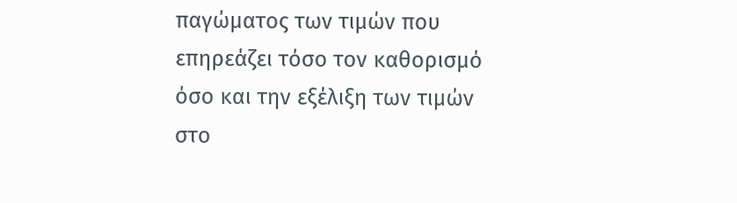παγώματος των τιμών που επηρεάζει τόσο τον καθορισμό όσο και την εξέλιξη των τιμών στο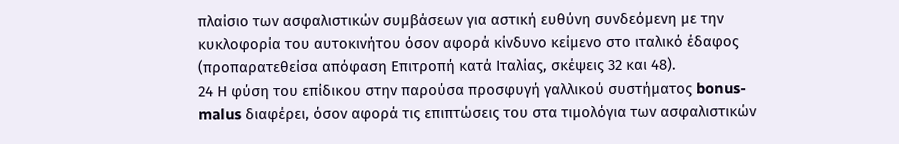πλαίσιο των ασφαλιστικών συμβάσεων για αστική ευθύνη συνδεόμενη με την κυκλοφορία του αυτοκινήτου όσον αφορά κίνδυνο κείμενο στο ιταλικό έδαφος (προπαρατεθείσα απόφαση Επιτροπή κατά Ιταλίας, σκέψεις 32 και 48).
24 Η φύση του επίδικου στην παρούσα προσφυγή γαλλικού συστήματος bonus-malus διαφέρει, όσον αφορά τις επιπτώσεις του στα τιμολόγια των ασφαλιστικών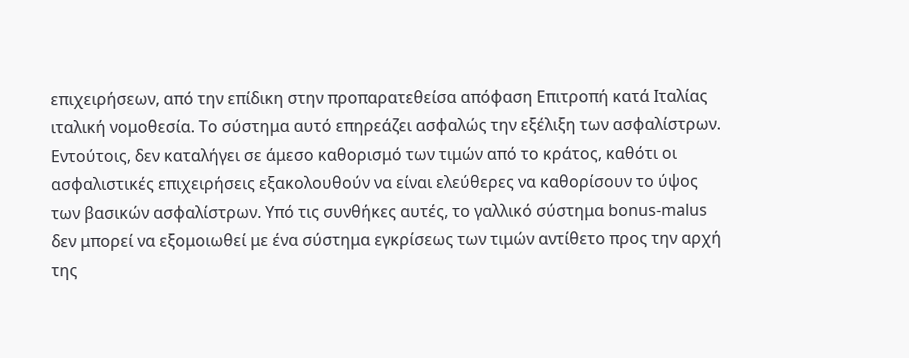επιχειρήσεων, από την επίδικη στην προπαρατεθείσα απόφαση Επιτροπή κατά Ιταλίας ιταλική νομοθεσία. Το σύστημα αυτό επηρεάζει ασφαλώς την εξέλιξη των ασφαλίστρων. Εντούτοις, δεν καταλήγει σε άμεσο καθορισμό των τιμών από το κράτος, καθότι οι ασφαλιστικές επιχειρήσεις εξακολουθούν να είναι ελεύθερες να καθορίσουν το ύψος των βασικών ασφαλίστρων. Υπό τις συνθήκες αυτές, το γαλλικό σύστημα bonus-malus δεν μπορεί να εξομοιωθεί με ένα σύστημα εγκρίσεως των τιμών αντίθετο προς την αρχή της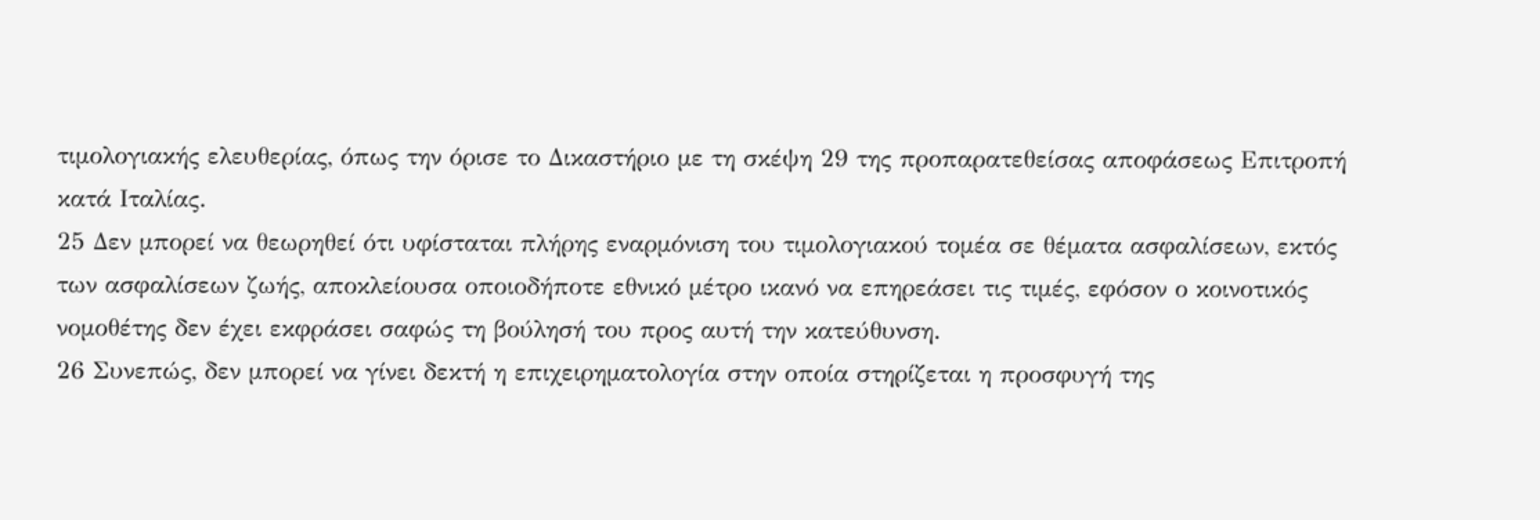τιμολογιακής ελευθερίας, όπως την όρισε το Δικαστήριο με τη σκέψη 29 της προπαρατεθείσας αποφάσεως Επιτροπή κατά Ιταλίας.
25 Δεν μπορεί να θεωρηθεί ότι υφίσταται πλήρης εναρμόνιση του τιμολογιακού τομέα σε θέματα ασφαλίσεων, εκτός των ασφαλίσεων ζωής, αποκλείουσα οποιοδήποτε εθνικό μέτρο ικανό να επηρεάσει τις τιμές, εφόσον ο κοινοτικός νομοθέτης δεν έχει εκφράσει σαφώς τη βούλησή του προς αυτή την κατεύθυνση.
26 Συνεπώς, δεν μπορεί να γίνει δεκτή η επιχειρηματολογία στην οποία στηρίζεται η προσφυγή της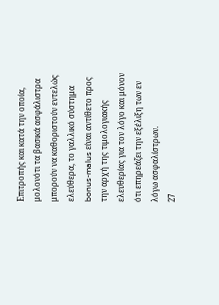Επιτροπής και κατά την οποία, μολονότι τα βασικά ασφάλιστρα μπορούν να καθοριστούν εντελώς ελεύθερα, το γαλλικό σύστημα bonus-malus είναι αντίθετο προς την αρχή της τιμολογιακής ελευθερίας για τον λόγο και μόνον ότι επηρεάζει την εξέλιξη των εν λόγω ασφαλίστρων.
27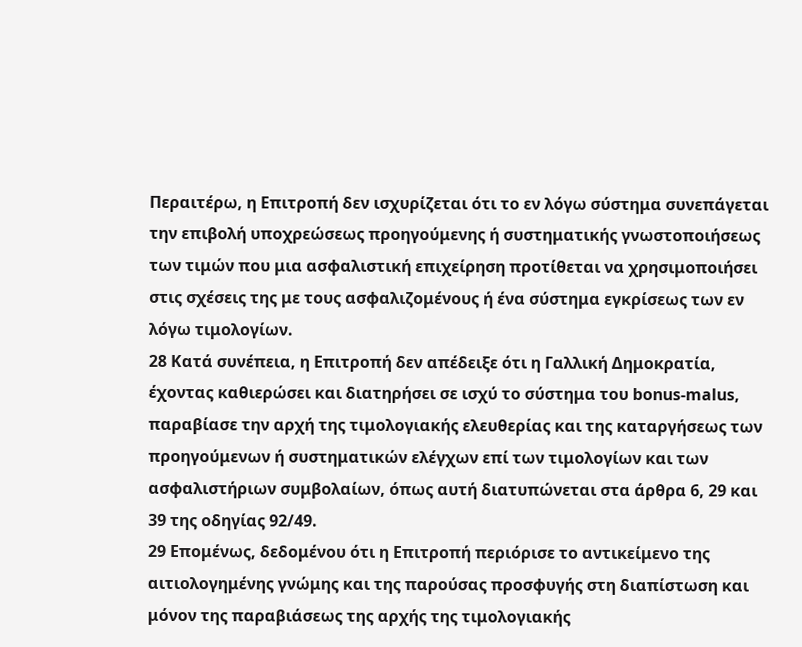Περαιτέρω, η Επιτροπή δεν ισχυρίζεται ότι το εν λόγω σύστημα συνεπάγεται την επιβολή υποχρεώσεως προηγούμενης ή συστηματικής γνωστοποιήσεως των τιμών που μια ασφαλιστική επιχείρηση προτίθεται να χρησιμοποιήσει στις σχέσεις της με τους ασφαλιζομένους ή ένα σύστημα εγκρίσεως των εν λόγω τιμολογίων.
28 Κατά συνέπεια, η Επιτροπή δεν απέδειξε ότι η Γαλλική Δημοκρατία, έχοντας καθιερώσει και διατηρήσει σε ισχύ το σύστημα του bοnus-malus, παραβίασε την αρχή της τιμολογιακής ελευθερίας και της καταργήσεως των προηγούμενων ή συστηματικών ελέγχων επί των τιμολογίων και των ασφαλιστήριων συμβολαίων, όπως αυτή διατυπώνεται στα άρθρα 6, 29 και 39 της οδηγίας 92/49.
29 Επομένως, δεδομένου ότι η Επιτροπή περιόρισε το αντικείμενο της αιτιολογημένης γνώμης και της παρούσας προσφυγής στη διαπίστωση και μόνον της παραβιάσεως της αρχής της τιμολογιακής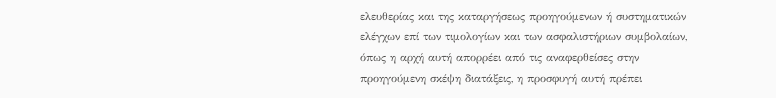ελευθερίας και της καταργήσεως προηγούμενων ή συστηματικών ελέγχων επί των τιμολογίων και των ασφαλιστήριων συμβολαίων, όπως η αρχή αυτή απορρέει από τις αναφερθείσες στην προηγούμενη σκέψη διατάξεις, η προσφυγή αυτή πρέπει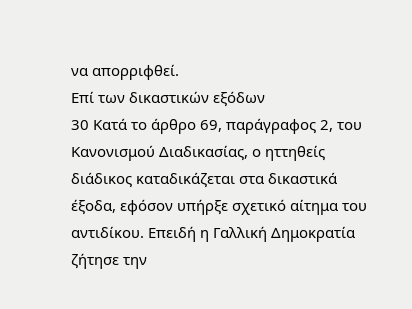να απορριφθεί.
Επί των δικαστικών εξόδων
30 Κατά το άρθρο 69, παράγραφος 2, του Κανονισμού Διαδικασίας, ο ηττηθείς διάδικος καταδικάζεται στα δικαστικά έξοδα, εφόσον υπήρξε σχετικό αίτημα του αντιδίκου. Επειδή η Γαλλική Δημοκρατία ζήτησε την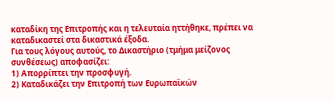καταδίκη της Επιτροπής και η τελευταία ηττήθηκε, πρέπει να καταδικαστεί στα δικαστικά έξοδα.
Για τους λόγους αυτούς, το Δικαστήριο (τμήμα μείζονος συνθέσεως) αποφασίζει:
1) Απορρίπτει την προσφυγή.
2) Καταδικάζει την Επιτροπή των Ευρωπαϊκών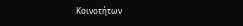Κοινοτήτων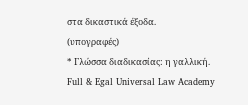στα δικαστικά έξοδα.
(υπογραφές)
* Γλώσσα διαδικασίας: η γαλλική.
Full & Egal Universal Law Academy